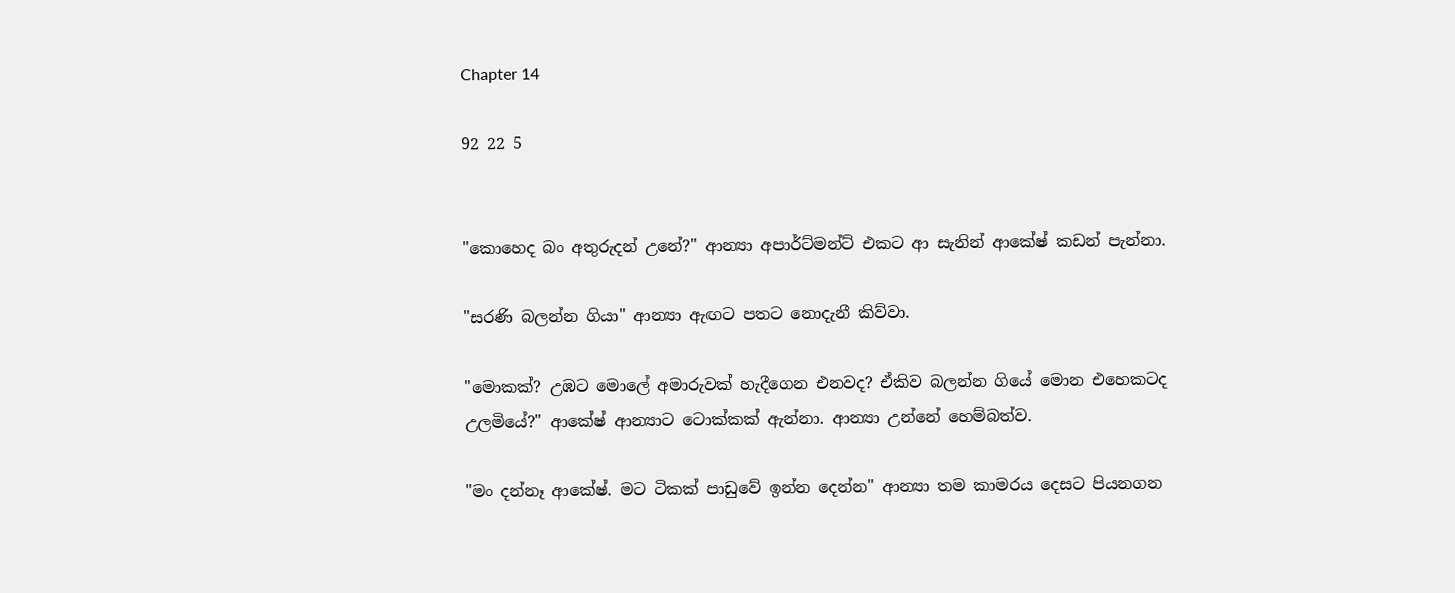Chapter 14

92 22 5


"කොහෙද බං අතුරුදන් උනේ?" ආන්‍යා අපාර්ට්මන්ට් එකට ආ සැනින් ආකේෂ් කඩන් පැන්නා.

"සරණි බලන්න ගියා" ආන්‍යා ඇඟට පතට නොදැනී කිව්වා.

"මොකක්? උඹට මොලේ අමාරුවක් හැදීගෙන එනවද? ඒකිව බලන්න ගියේ මොන එහෙකටද උලමියේ?" ආකේෂ් ආන්‍යාට ටොක්කක් ඇන්නා. ආන්‍යා උන්නේ හෙම්බත්ව.

"මං දන්නෑ ආකේෂ්. මට ටිකක් පාඩුවේ ඉන්න දෙන්න" ආන්‍යා තම කාමරය දෙසට පියනගන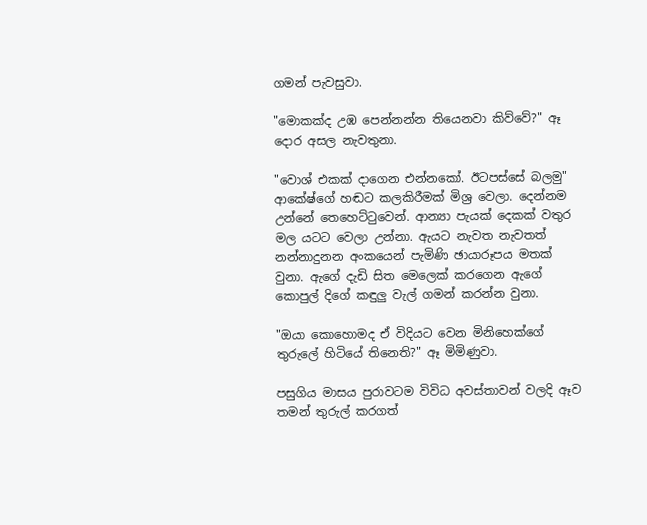ගමන් පැවසුවා.

"මොකක්ද උඹ පෙන්නන්න තියෙනවා කිව්වේ?" ඈ දොර අසල නැවතුනා.

"වොශ් එකක් දාගෙන එන්නකෝ. ඊටපස්සේ බලමු" ආකේෂ්ගේ හඬට කලකිරීමක් මිශ්‍ර වෙලා. දෙන්නම උන්නේ තෙහෙට්ටුවෙන්. ආන්‍යා පැයක් දෙකක් වතුර මල යටට වෙලා උන්නා. ඇයට නැවත නැවතත් නන්නාදුනන අංකයෙන් පැමිණි ඡායාරූපය මතක් වුනා. ඇගේ දැඩි සිත මෙලෙක් කරගෙන ඇගේ කොපුල් දිගේ කඳුලු වැල් ගමන් කරන්න වුනා.

"ඔයා කොහොමද ඒ විදියට වෙන මිනිහෙක්ගේ තුරුලේ හිටියේ තිනෙති?" ඈ මිමිණුවා.

පසුගිය මාසය පුරාවටම විවිධ අවස්තාවන් වලදි ඈව තමන් තුරුල් කරගත්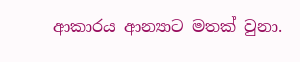ආකාරය ආන්‍යාට මතක් වුනා.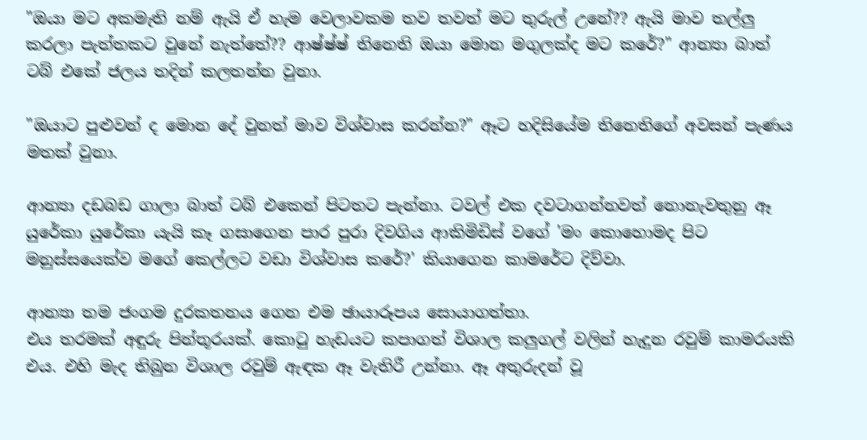"ඔයා මට අකමැති නම් ඇයි ඒ හැම වෙලාවකම තව තවත් මට තුරුල් උනේ?? ඇයි මාව තල්ලු කරලා පැත්තකට වුනේ නැත්තේ?? ආෂ්ෂ්ෂ් තිනෙති ඔයා මොන මගුලක්ද මට කරේ?" ආන්‍යා බාත් ටබ් එකේ ජලය තදින් කලතන්න වුනා.

"ඔයාට පුළුවන් ද මොන දේ වුනත් මාව විශ්වාස කරන්න?" ඈට හදිසියේම තිනෙතිගේ අවසන් පැණය මතක් වුනා.

ආන්‍යා දඩබඩ ගාලා බාත් ටබ් එකෙන් පිටතට පැන්නා. ටවල් එක දවටාගන්නවත් නොනැවතුනු ඈ යුරේකා යුරේකා යැයි කෑ ගසාගෙන පාර පුරා දිවගිය ආකිමිඩිස් වගේ 'මං කොහොමද පිට මනුස්සයෙක්ව මගේ කෙල්ලට වඩා විශ්වාස කරේ?' කියාගෙන කාමරේට දිව්වා.

ආන්‍යා තම ජංගම දුරකතනය ගෙන එම ඡායාරූපය සොයාගත්තා.
එය තරමක් අඳුරු පින්තූරයක්. කොටු හැඩයට කපාගත් විශාල කලුගල් වලින් හැදුන රවුම් කාමරයකි එය. එහි මැද තිබුන විශාල රවුම් ඇඳක ඈ වැතිරී උන්නා. ඈ අතුරුදන් වූ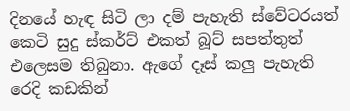දිනයේ හැඳ සිටි ලා දම් පැහැති ස්වේටරයත් කෙටි සුදු ස්කර්ට් එකත් බූට් සපත්තුත් එලෙසම තිබුනා. ඇගේ දෑස් කලු පැහැති රෙදි කඩකින්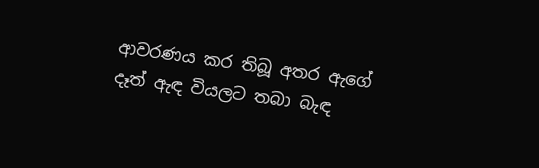ආවරණය කර තිබූ අතර ඇගේ දෑත් ඇඳ වියලට තබා බැඳ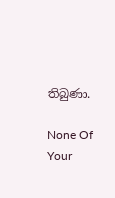තිබුණා.

None Of Your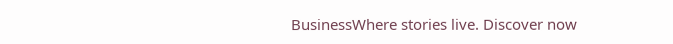BusinessWhere stories live. Discover now